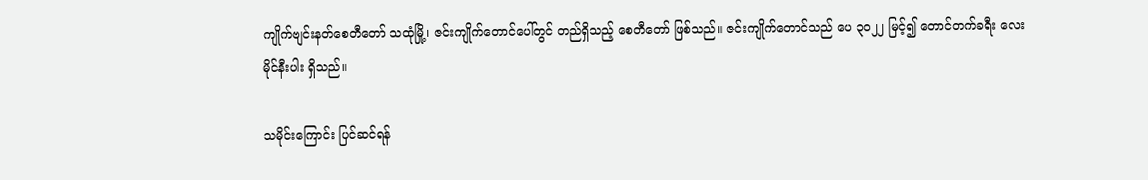ကျိုက်ဗျင်းနတ်စေတီတော် သထုံမြို့၊ ဇင်းကျိုက်တောင်ပေါ်တွင် တည်ရှိသည့် စေတီတော် ဖြစ်သည်။ ဇင်းကျိုက်တောင်သည် ပေ ၃၀၂၂ မြင့်၍ တောင်တက်ခရီး လေးမိုင်နီးပါး ရှိသည်။

သမိုင်းကြောင်း ပြင်ဆင်ရန်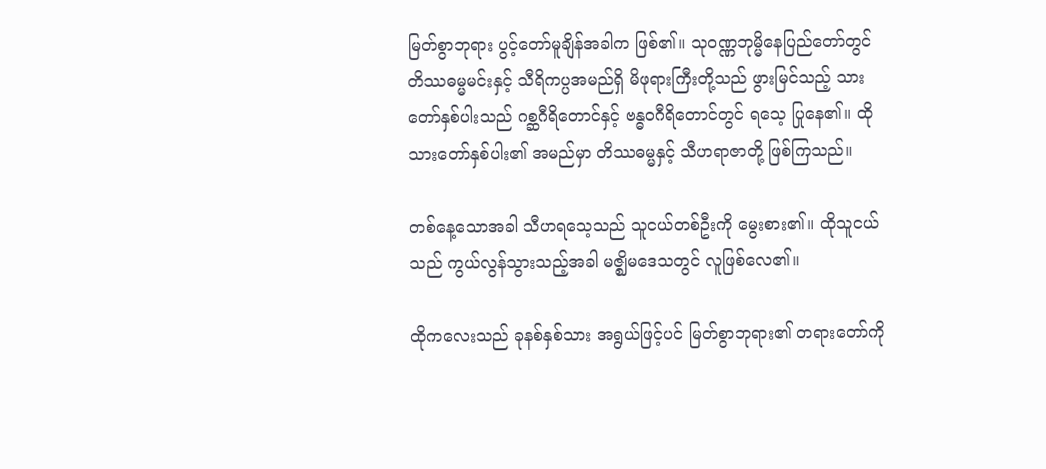မြတ်စွာဘုရား ပွင့်တော်မူချိန်အခါက ဖြစ်၏။ သုဝဏ္ဏဘုမ္မိနေပြည်တော်တွင် တိဿဓမ္မမင်းနှင့် သီရိကပ္ပအမည်ရှိ မိဖုရားကြီးတို့သည် ဖွားမြင်သည့် သားတော်နှစ်ပါးသည် ဂစ္ဆဂီရိတောင်နှင့် ဗန္ဓဝဂီရိတောင်တွင် ရသေ့ ပြုနေ၏။ ထိုသားတော်နှစ်ပါး၏ အမည်မှာ တိဿဓမ္မနှင့် သီဟရာဇာတို့ ဖြစ်ကြသည်။

တစ်နေ့သောအခါ သီဟရသေ့သည် သူငယ်တစ်ဦးကို မွေးစား၏။ ထိုသူငယ်သည် ကွယ်လွန်သွားသည့်အခါ မဇ္ဈိမဒေသတွင် လူဖြစ်လေ၏။

ထိုကလေးသည် ခုနစ်နှစ်သား အရွယ်ဖြင့်ပင် မြတ်စွာဘုရား၏ တရားတော်ကို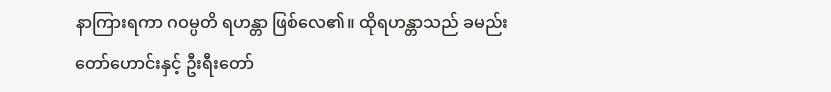နာကြားရကာ ဂဝမ္ပတိ ရဟန္တာ ဖြစ်လေ၏။ ထိုရဟန္တာသည် ခမည်းတော်ဟောင်းနှင့် ဦးရီးတော်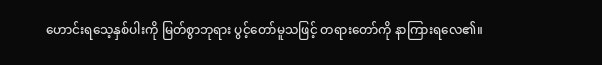ဟောင်းရသေ့နှစ်ပါးကို မြတ်စွာဘုရား ပွင့်တော်မူသဖြင့် တရားတော်ကို နာကြားရလေ၏။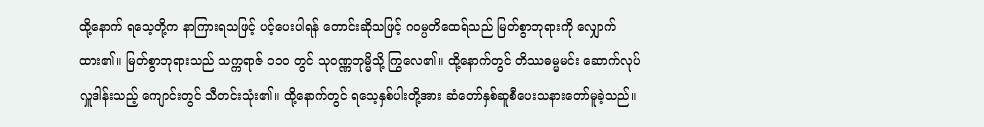ထို့နောက် ရသေ့တို့က နာကြားရသဖြင့် ပင့်ပေးပါရန် တောင်းဆိုသဖြင့် ဂဝမ္ပတိထေရ်သည် မြတ်စွာဘုရားကို လျှောက်ထား၏။ မြတ်စွာဘုရားသည် သက္ကရာဇ် ၁၁၀ တွင် သုဝဏ္ဏဘုမ္မိသို့ ကြွလေ၏။ ထို့နောက်တွင် တိဿဓမ္မမင်း ဆောက်လုပ်လှူဒါန်းသည့် ကျောင်းတွင် သီတင်းသုံး၏။ ထို့နောက်တွင် ရသေ့နှစ်ပါးတို့အား ဆံတော်နှစ်ဆူစီပေးသနားတော်မူခဲ့သည်။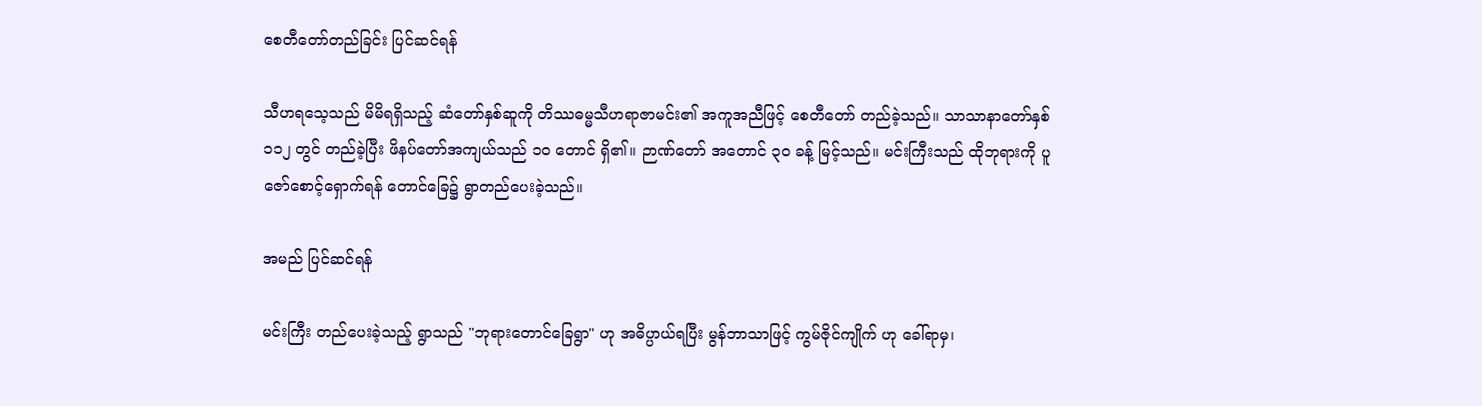စေတီတော်တည်ခြင်း ပြင်ဆင်ရန်

သီဟရသေ့သည် မိမိရရှိသည့် ဆံတော်နှစ်ဆူကို တိဿဓမ္မသီဟရာဇာမင်း၏ အကူအညီဖြင့် စေတီတော် တည်ခဲ့သည်။ သာသာနာတော်နှစ် ၁၁၂ တွင် တည်ခဲ့ပြီး ဖိနပ်တော်အကျယ်သည် ၁၀ တောင် ရှိ၏။ ဉာဏ်တော် အတောင် ၃၀ ခန့် မြင့်သည်။ မင်းကြီးသည် ထိုဘုရားကို ပူဇော်စောင့်ရှောက်ရန် တောင်ခြေ၌ ရွာတည်ပေးခဲ့သည်။

အမည် ပြင်ဆင်ရန်

မင်းကြီး တည်ပေးခဲ့သည့် ရွာသည် "ဘုရားတောင်ခြေရွာ" ဟု အဓိပ္ပာယ်ရပြီး မွန်ဘာသာဖြင့် ကွမ်ဇိုင်ကျိုက် ဟု ခေါ်ရာမှ၊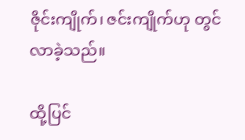ဇိုင်းကျိုက်၊ ဇင်းကျိုက်ဟု တွင်လာခဲ့သည်။

ထို့ပြင်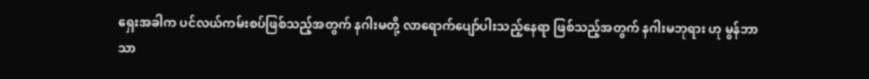ရှေးအခါက ပင်လယ်ကမ်းစပ်ဖြစ်သည့်အတွက် နဂါးမတို့ လာရောက်ပျော်ပါးသည့်နေရာ ဖြစ်သည့်အတွက် နဂါးမဘုရား ဟု မွန်ဘာသာ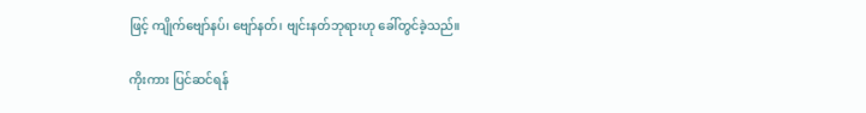ဖြင့် ကျိုက်ဗျော်နပ်၊ ဗျော်နတ်၊ ဗျင်းနတ်ဘုရားဟု ခေါ်တွင်ခဲ့သည်။

ကိုးကား ပြင်ဆင်ရန်